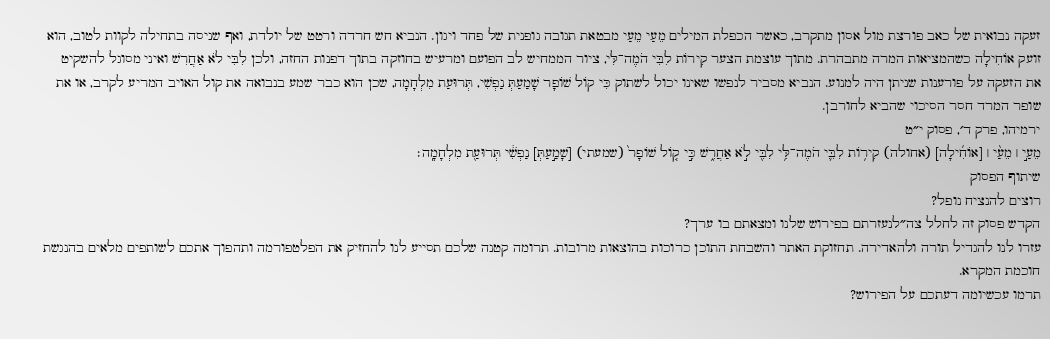זעקה נבואית של כאב פורצת מול אסון מתקרב, כאשר הכפלת המילים מֵעַי מֵעַי מבטאת תגובה גופנית של פחד ויגון. הנביא חש חרדה ורטט של יולדת, ואף שניסה בתחילה לקוות לטוב, הוא זועק אוֹחִילָה כשהמציאות המרה מתבהרת. מתוך עוצמת הצער קִירוֹת לִבִּי הֹמֶה־לִּי, ציור הממחיש לב הפועם ומרעיש בחוזקה בתוך דפנות החזה, ולכן לִבִּי לֹא אַחֲרִשׁ ואיני מסוגל להשקיט את הזעקה על פורענות שניתן היה למנוע. הנביא מסביר לנפשו שאינו יכול לשתוק כִּי קוֹל שׁוֹפָר שָׁמַעַתְּ נַפְשִׁי, תְּרוּעַת מִלְחָמָה, שכן הוא כבר שמע בנבואה את קול האויב המריע לקרב, או את שופר המרד חסר הסיכוי שהביא לחורבן.
ירמיהו, פרק ד׳, פסוק י״ט
מֵעַ֣י ׀ מֵעַ֨י ׀ [אוֹחִ֜ילָה] (אחולה) קִיר֥וֹת לִבִּ֛י הֹמֶה־לִּ֥י לִבִּ֖י לֹ֣א אַחֲרִ֑שׁ כִּ֣י ק֤וֹל שׁוֹפָר֙ (שמעתי) [שָׁמַ֣עַתְּ] נַפְשִׁ֔י תְּרוּעַ֖ת מִלְחָמָֽה׃
שיתוף הפסוק
רוצים להנציח נופל?
הקדש פסוק זה לחלל צה״לנעזרתם בפירוש שלנו ומצאתם בו ערך?
עזרו לנו להגדיל תורה ולהאדירה. תחזוקת האתר והשבחת התוכן כרוכות בהוצאות מרובות. תרומה קטנה שלכם תסייע לנו להחזיק את הפלטפורמה ותהפוך אתכם לשותפים מלאים בהנגשת חוכמת המקרא.
תרמו עכשיומה דעתכם על הפירוש?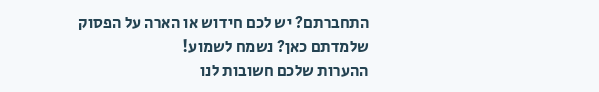התחברתם? יש לכם חידוש או הארה על הפסוק שלמדתם כאן? נשמח לשמוע!
ההערות שלכם חשובות לנו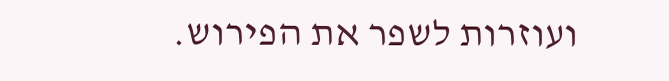ועוזרות לשפר את הפירוש.